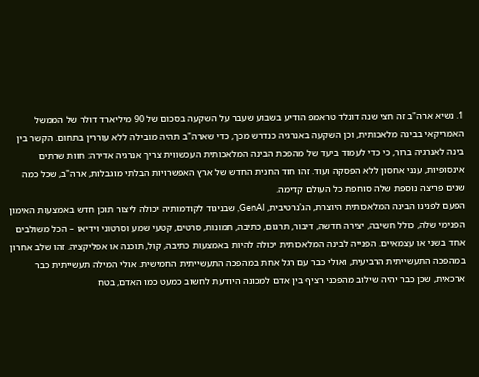1. נשיא ארה"ב זה חצי שנה דונלד טראמפ הודיע בשבוע שעבר על השקעה בסכום של 90 מיליארד דולר של הממשל האמריקאי בבינה מלאכותית, וכן השקעה באנרגיה כנדרש מכך, כדי שארה"ב תהיה מובילה ללא עוררין בתחום. הקשר בין בינה לאנרגיה ברור, כי כדי לעמוד ביעד של מהפכת הבינה המלאכותית העכשווית צריך אנרגיה אדירה: חוות שרתים אינסופיות, ענני אחסון ללא הפסקה ועוד. זהו חוד החנית החדש של ארץ האפשרויות הבלתי מוגבלות, ארה"ב, שכל כמה שנים פריצה נוספת שלה סוחפת כל העולם קדימה.
הפעם לפנינו הבינה המלאכותית היוצרת, הג'נרטיבית, GenAI, שבניגוד לקודמותיה יכולה ליצור תוכן חדש באמצעות האימון הפנימי שלה, כולל חשיבה, יצירה חדשה, דיבור, תרגום, כתיבה, תמונות, סרטים, קטעי שמע וסרטוני וידיאו – הכל משולבים אחד בשני או עצמאיים. הפנייה לבינה המלאכותית יכולה להיות באמצעות כתיבה, קול, תוכנה או אפליקציה. זהו שלב אחרון במהפכה התעשייתית הרביעית, ואולי כבר עם רגל אחת במהפכה התעשייתית החמישית. אולי המילה תעשייתית כבר ארכאית, שכן כבר יהיה שילוב מהפכני רציף בין אדם למכונה היודעת לחשוב כמעט כמו האדם, בטח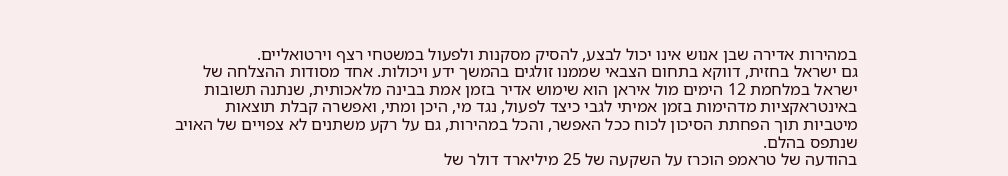במהירות אדירה שבן אנוש אינו יכול לבצע, להסיק מסקנות ולפעול במשטחי רצף וירטואליים.
גם ישראל בחזית, דווקא בתחום הצבאי שממנו זולגים בהמשך ידע ויכולות. אחד מסודות ההצלחה של ישראל במלחמת 12 הימים מול איראן הוא שימוש אדיר בזמן אמת בבינה מלאכותית, שנתנה תשובות באינטראקציות מדהימות בזמן אמיתי לגבי כיצד לפעול, נגד מי, היכן ומתי, ואפשרה קבלת תוצאות מיטביות תוך הפחתת הסיכון לכוח ככל האפשר, והכל במהירות, גם על רקע משתנים לא צפויים של האויב שנתפס בהלם.
בהודעה של טראמפ הוכרז על השקעה של 25 מיליארד דולר של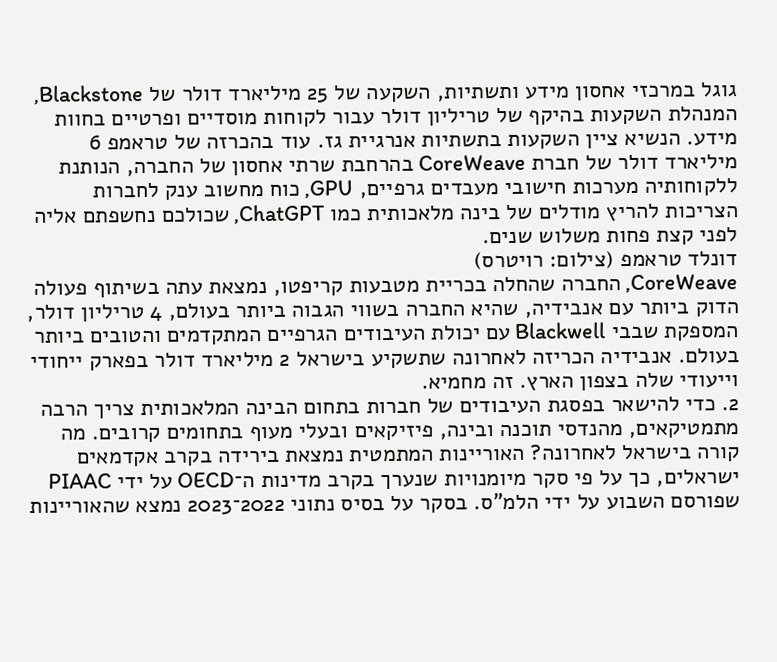גוגל במרכזי אחסון מידע ותשתיות, השקעה של 25 מיליארד דולר של Blackstone, המנהלת השקעות בהיקף של טריליון דולר עבור לקוחות מוסדיים ופרטיים בחוות מידע. הנשיא ציין השקעות בתשתיות אנרגיית גז. עוד בהכרזה של טראמפ 6 מיליארד דולר של חברת CoreWeave בהרחבת שרתי אחסון של החברה, הנותנת ללקוחותיה מערכות חישובי מעבדים גרפיים, GPU, כוח מחשוב ענק לחברות הצריכות להריץ מודלים של בינה מלאכותית כמו ChatGPT, שכולכם נחשפתם אליה לפני קצת פחות משלוש שנים.
דונלד טראמפ (צילום: רויטרס)
CoreWeave, החברה שהחלה בכריית מטבעות קריפטו, נמצאת עתה בשיתוף פעולה הדוק ביותר עם אנבידיה, שהיא החברה בשווי הגבוה ביותר בעולם, 4 טריליון דולר, המספקת שבבי Blackwell עם יכולת העיבודים הגרפיים המתקדמים והטובים ביותר בעולם. אנבידיה הכריזה לאחרונה שתשקיע בישראל 2 מיליארד דולר בפארק ייחודי וייעודי שלה בצפון הארץ. זה מחמיא.
2. כדי להישאר בפסגת העיבודים של חברות בתחום הבינה המלאכותית צריך הרבה מתמטיקאים, מהנדסי תוכנה ובינה, פיזיקאים ובעלי מעוף בתחומים קרובים. מה קורה בישראל לאחרונה? האוריינות המתמטית נמצאת בירידה בקרב אקדמאים ישראלים, כך על פי סקר מיומנויות שנערך בקרב מדינות ה־OECD על ידי PIAAC שפורסם השבוע על ידי הלמ"ס. בסקר על בסיס נתוני 2022־2023 נמצא שהאוריינות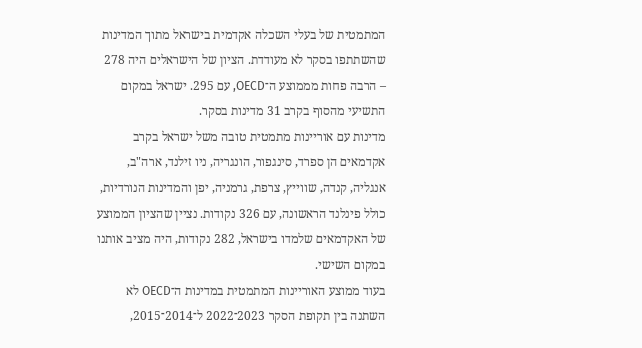המתמטית של בעלי השכלה אקדמית בישראל מתוך המדינות שהשתתפו בסקר לא מעודדת. הציון של הישראלים היה 278 – הרבה פחות מממוצע ה־OECD, עם 295. ישראל במקום התשיעי מהסוף בקרב 31 מדינות בסקר.
מדינות עם אוריינות מתמטית טובה משל ישראל בקרב אקדמאים הן ספרד, סינגפור, הונגריה, ניו זילנד, ארה"ב, אנגליה, קנדה, שווייץ, צרפת, גרמניה, יפן והמדינות הנורדיות, כולל פינלנד הראשונה, עם 326 נקודות. נציין שהציון הממוצע של האקדמאים שלמדו בישראל, 282 נקודות, היה מציב אותנו במקום השישי.
בעוד ממוצע האוריינות המתמטית במדינות ה־OECD לא השתנה בין תקופת הסקר 2023־2022 ל־2014־2015,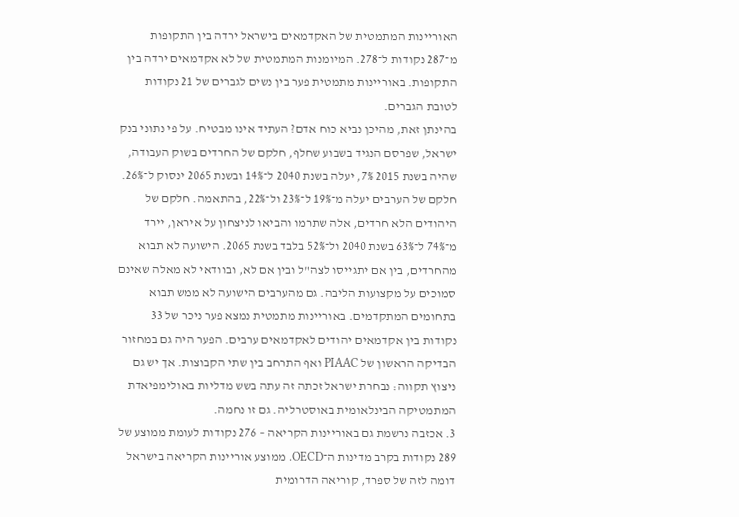האוריינות המתמטית של האקדמאים בישראל ירדה בין התקופות מ־287 נקודות ל־278. המיומנות המתמטית של לא אקדמאים ירדה בין התקופות. באוריינות מתמטית פער בין נשים לגברים של 21 נקודות לטובת הגברים.
בהינתן זאת, מהיכן נביא כוח אדם? העתיד אינו מבטיח. על פי נתוני בנק ישראל, שפרסם הנגיד בשבוע שחלף, חלקם של החרדים בשוק העבודה, שהיה בשנת 2015 7%, יעלה בשנת 2040 ל־14% ובשנת 2065 ינסוק ל־26%. חלקם של הערבים יעלה מ־19% ל־23% ול־22%, בהתאמה. חלקם של היהודים הלא חרדים, אלה שתרמו והביאו לניצחון על איראן, יירד מ־74% ל־63% בשנת 2040 ול־52% בלבד בשנת 2065. הישועה לא תבוא מהחרדים, בין אם יתגייסו לצה"ל ובין אם לא, ובוודאי לא מאלה שאינם סמוכים על מקצועות הליבה. גם מהערבים הישועה לא ממש תבוא בתחומים המתקדמים. באוריינות מתמטית נמצא פער ניכר של 33 נקודות בין אקדמאים יהודים לאקדמאים ערבים. הפער היה גם במחזור הבדיקה הראשון של PIAAC ואף התרחב בין שתי הקבוצות. אך יש גם ניצוץ תקווה: נבחרת ישראל זכתה זה עתה בשש מדליות באולימפיאדת המתמטיקה הבינלאומית באוסטרליה. גם זו נחמה.
3. אכזבה נרשמת גם באוריינות הקריאה – 276 נקודות לעומת ממוצע של 289 נקודות בקרב מדינות ה־OECD. ממוצע אוריינות הקריאה בישראל דומה לזה של ספרד, קוריאה הדרומית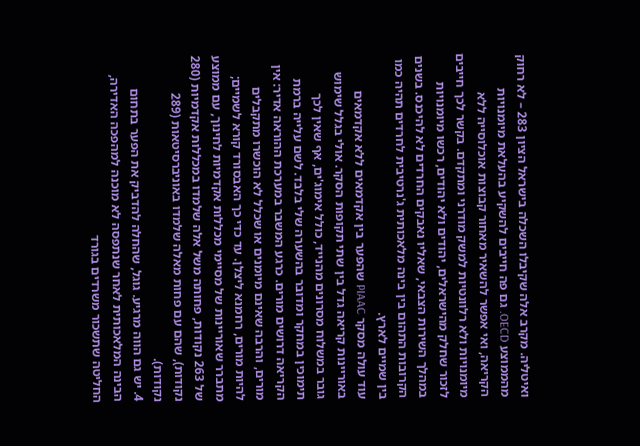ואיטליה. מקרב אלה שקיבלו השכלה בישראל הציון 283 – לא רחוק מהממוצע OECD. גם פה חייבים להשקיע בהעלאת מיומנויות הקריאה, ואי אפשר להשאיר מאחור קבוצות אוכלוסייה ללא מיומנויות ולא רלוונטיות למשק מודרני ומתקדם. בקשר לכך חייבים לזכור שחלק מהישראלים, יהודים ולא יהודים, רכשו מיומנויות במהלך השירות הצבאי, שאליו נאבקים החרדים לא להיכנס. בשנים הקרובות התהום בין בינה מלאכותית ג'נרטיבית לחרדים תהיה כמו בין שמיים לארץ.
עוד עולה מסקר PIAAC שהפער בין אקדמאים ללא אקדמאים באוריינות קריאה גדל בין שתי תקופות הסקר. אולי בגלל שימוש גובר במשלוח מסרונים מהנייד, כולל אימוג'ים, אף שאין לכך תימוכין במחקר ומדובר בהשערה שלי בלבד. לשם עלייה ברמת הקריאה דרושים מורים. כרגע המשבר במערכת ההוראה אדיר: אין מורים, והרבה שאינם מיומנים או שכלל לא הוכשרו מתקבלים להיות מורים, רחמנא ליצלן. עד כדי כך האבסורד קורא לשמיים; מתברר שאוריינות של מסיימי מכללות אקדמיות לחינוך, עם ממוצע של 263 נקודות, פחותה משל אלה שלמדו במכללות אקדמיות (280 נקודות), שהם עם פחות מאלה שלמדו באוניברסיטאות (289 נקודות).
4. יש גם הווה מרגיע. גוגל, שהחלה להדביק את הפער בתחום הבינה המלאכותית לאחר שנתפסה לא מוכנה למהפכה האדירה, החליטה שתשכור משרדים בגורד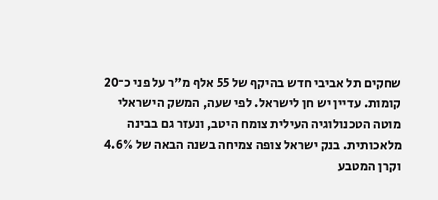שחקים תל אביבי חדש בהיקף של 55 אלף מ"ר על פני כ־20 קומות. עדיין יש חן לישראל. לפי שעה, המשק הישראלי מוטה הטכנולוגיה העילית צומח היטב, ונעזר גם בבינה מלאכותית. בנק ישראל צופה צמיחה בשנה הבאה של 4.6% וקרן המטבע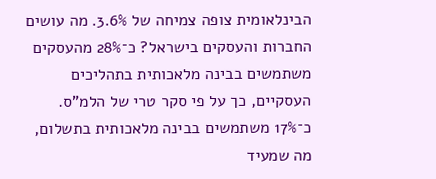הבינלאומית צופה צמיחה של 3.6%. מה עושים החברות והעסקים בישראל? כ־28% מהעסקים משתמשים בבינה מלאכותית בתהליכים העסקיים, כך על פי סקר טרי של הלמ"ס. כ־17% משתמשים בבינה מלאכותית בתשלום, מה שמעיד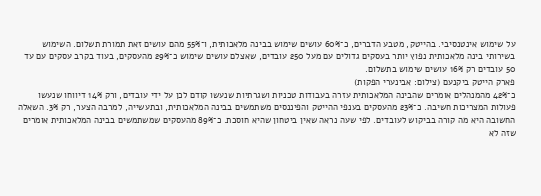על שימוש אינטנסיבי. בהייטק, מטבע הדברים, כ־60% עושים שימוש בבינה מלאכותית, ו־55% מהם עושים זאת תמורת תשלום. השימוש בשירותי בינה מלאכותית נפוץ יותר בעסקים גדולים עם מעל 250 עובדים, שאצלם עושים שימוש כ־29% מהעסקים, בעוד בקרב עסקים עם עד 50 עובדים רק 16% עושים שימוש בתשלום.
פארק הייטק ביקנעם (צילום: אבינערי הפקות)
כ־42% מהמנהלים אומרים שהבינה המלאכותית עזרה בעבודות טכניות ושגרתיות שנעשו קודם לכן על ידי עובדים, ורק 14% דיווחו שנעשו פעולות המצריכות חשיבה. כ־23% מהעסקים בענפי ההייטק והפיננסים משתמשים בבינה המלאכותית, ובתעשייה, למרבה הצער, רק 3%. השאלה החשובה היא מה קורה בביקוש לעובדים. לפי שעה נראה שאין ביטחון שהיא חוסכת. כ־89% מהעסקים שמשתמשים בבינה המלאכותית אומרים שזה לא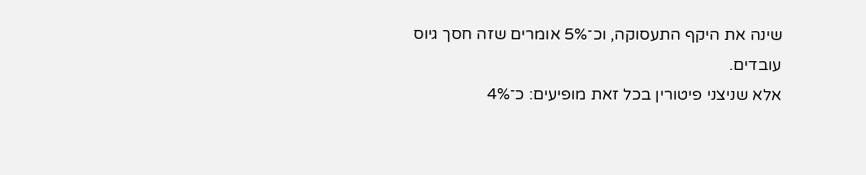שינה את היקף התעסוקה, וכ־5% אומרים שזה חסך גיוס עובדים.
אלא שניצני פיטורין בכל זאת מופיעים: כ־4%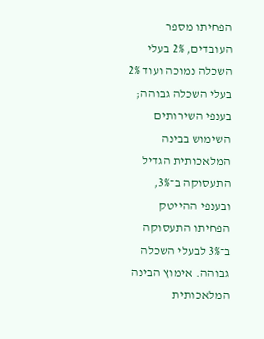הפחיתו מספר העובדים, 2% בעלי השכלה נמוכה ועוד 2% בעלי השכלה גבוהה; בענפי השירותים השימוש בבינה המלאכותית הגדיל התעסוקה ב־3%, ובענפי ההייטק הפחיתו התעסוקה ב־3% לבעלי השכלה גבוהה. אימוץ הבינה המלאכותית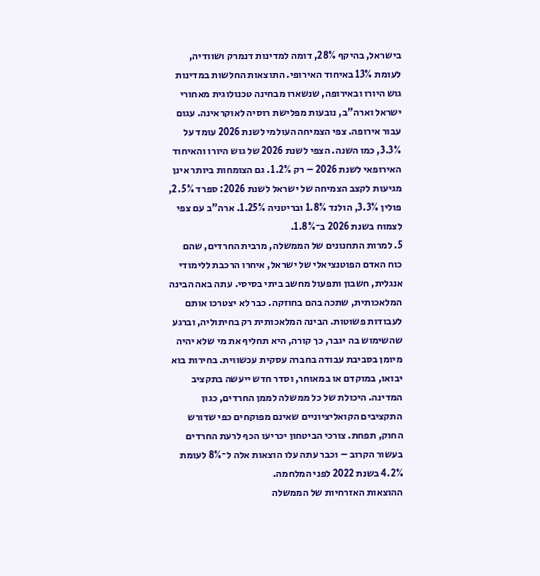בישראל, בהיקף 28%, דומה למדינות דנמרק ושוודיה, לעומת 13% באיחוד האירופי. התוצאות החלשות במדינות גוש היורו ובאירופה, שנשארו מבחינה טכנולוגית מאחורי ישראל וארה"ב, נובעות מפלישת רוסיה לאוקראינה. עגום עבור אירופה. צפי הצמיחה העולמי לשנת 2026 עומד על 3.3%, כמו השנה. הצפי לשנת 2026 של גוש היורו והאיחוד האירופאי לשנת 2026 – רק 1.2%. גם הצומחות ביותר אינן מגיעות לקצב הצמיחה של ישראל לשנת 2026: ספרד 2.5%, פולין 3.3%, הולנד 1.8% ובריטניה 1.25%. ארה"ב עם צפי לצמוח בשנת 2026 ב־1.8%.
5. למרות התחנונים של הממשלה, מרבית החרדים, שהם כוח האדם הפוטנציאלי של ישראל, איחרו הרכבת ללימודי אנגלית, חשבון ותפעול מחשב ביתי בסיסי. עתה באה הבינה המלאכותית, שתכה בהם בחוזקה. כבר לא יצטרכו אותם לעבודות פשוטות. הבינה המלאכותית רק בחיתוליה, וברגע שהשימוש בה יגבר, כך קורה, היא תחליף את מי שלא יהיה מיומן בסביבת עבודה בחברה עסקית עכשווית. בחירות בוא יבואו, במוקדם או במאוחר, וסדר חדש ייעשה בתקציב המדינה. היכולת של כל ממשלה לממן החרדים, כגון התקציבים הקואליציוניים שאינם מפוקחים כפי שדורש החוק, תפחת. צורכי הביטחון יכריעו הכף לרעת החרדים בעשור הקרוב – וכבר עתה עלו הוצאות אלה ל־8% לעומת 4.2% בשנת 2022 לפני המלחמה.
ההוצאות האזרחיות של הממשלה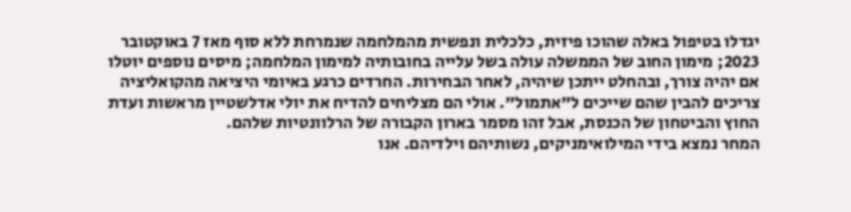יגדלו בטיפול באלה שהוכו פיזית, כלכלית ונפשית מהמלחמה שנמרחת ללא סוף מאז 7 באוקטובר 2023; מימון החוב של הממשלה עולה בשל עלייה בחובותיה למימון המלחמה; מיסים נוספים יוטלו אם יהיה צורך, ובהחלט ייתכן שיהיה, לאחר הבחירות. החרדים כרגע באיומי היציאה מהקואליציה צריכים להבין שהם שייכים ל"אתמול". אולי הם מצליחים להדיח את יולי אדלשטיין מראשות ועדת החוץ והביטחון של הכנסת, אבל זהו מסמר בארון הקבורה של הרלוונטיות שלהם.
המחר נמצא בידי המילואימניקים, נשותיהם וילדיהם. אנו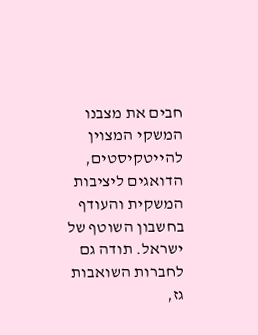חבים את מצבנו המשקי המצוין להייטקיסטים, הדואגים ליציבות המשקית והעודף בחשבון השוטף של ישראל. תודה גם לחברות השואבות גז,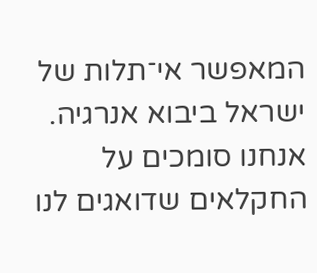המאפשר אי־תלות של ישראל ביבוא אנרגיה. אנחנו סומכים על החקלאים שדואגים לנו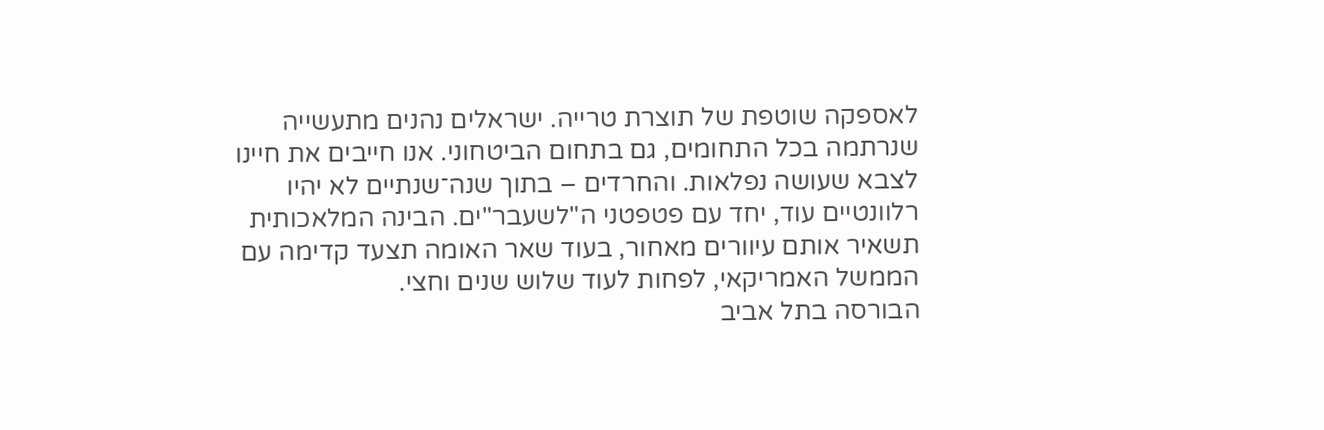לאספקה שוטפת של תוצרת טרייה. ישראלים נהנים מתעשייה שנרתמה בכל התחומים, גם בתחום הביטחוני. אנו חייבים את חיינו לצבא שעושה נפלאות. והחרדים – בתוך שנה־שנתיים לא יהיו רלוונטיים עוד, יחד עם פטפטני ה"לשעבר"ים. הבינה המלאכותית תשאיר אותם עיוורים מאחור, בעוד שאר האומה תצעד קדימה עם הממשל האמריקאי, לפחות לעוד שלוש שנים וחצי.
הבורסה בתל אביב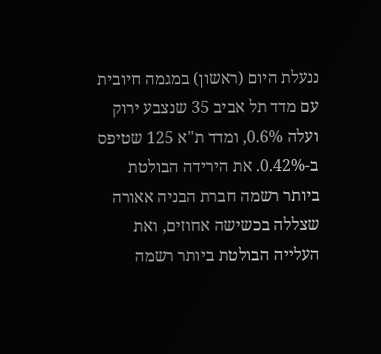ננעלת היום (ראשון) במגמה חיובית עם מדד תל אביב 35 שנצבע ירוק ועלה 0.6%, ומדד ת"א 125 שטיפס ב-0.42%. את הירידה הבולטת ביותר רשמה חברת הבניה אאורה שצללה בכשישה אחוזים, ואת העלייה הבולטת ביותר רשמה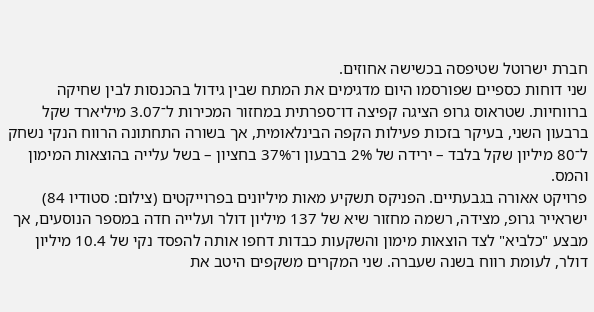חברת ישרוטל שטיפסה בכשישה אחוזים.
שני דוחות כספיים שפורסמו היום מדגימים את המתח שבין גידול בהכנסות לבין שחיקה ברווחיות. שטראוס גרופ הציגה קפיצה דו־ספרתית במחזור המכירות ל־3.07 מיליארד שקל ברבעון השני, בעיקר בזכות פעילות הקפה הבינלאומית, אך בשורה התחתונה הרווח הנקי נשחק ל־80 מיליון שקל בלבד – ירידה של 2% ברבעון ו־37% בחציון – בשל עלייה בהוצאות המימון והמס.
פרויקט אאורה בגבעתיים. הפניקס תשקיע מאות מיליונים בפרוייקטים (צילום: סטודיו 84)
ישראייר גרופ, מצידה, רשמה מחזור שיא של 137 מיליון דולר ועלייה חדה במספר הנוסעים, אך מבצע "כלביא" לצד הוצאות מימון והשקעות כבדות דחפו אותה להפסד נקי של 10.4 מיליון דולר, לעומת רווח בשנה שעברה. שני המקרים משקפים היטב את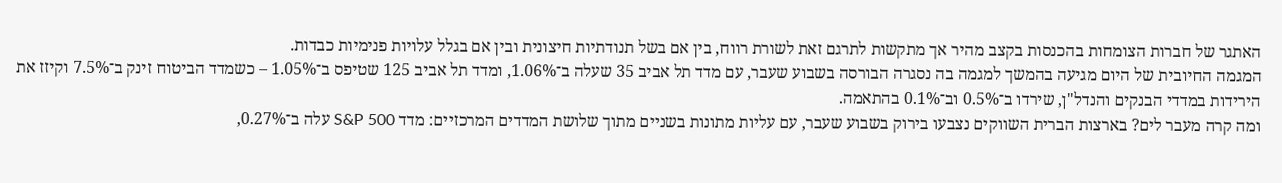האתגר של חברות הצומחות בהכנסות בקצב מהיר אך מתקשות לתרגם זאת לשורת רווח, בין אם בשל תנודתיות חיצונית ובין אם בגלל עלויות פנימיות כבדות.
המגמה החיובית של היום מגיעה בהמשך למגמה בה נסגרה הבורסה בשבוע שעבר, עם מדד תל אביב 35 שעלה ב־1.06%, ומדד תל אביב 125 שטיפס ב־1.05% – כשמדד הביטוח זינק ב־7.5% וקיזז את הירידות במדדי הבנקים והנדל"ן, שירדו ב־0.5% וב־0.1% בהתאמה.
ומה קרה מעבר לים? בארצות הברית השווקים נצבעו בירוק בשבוע שעבר, עם עליות מתונות בשניים מתוך שלושת המדדים המרכזיים: מדד S&P 500 עלה ב־0.27%,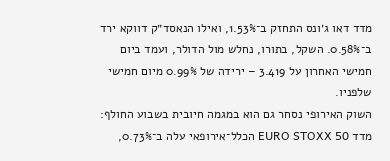מדד דאו ג׳ונס התחזק ב־1.53%, ואילו הנאסד״ק דווקא ירד ב־0.58%. השקל, בתורו, נחלש מול הדולר, ועמד ביום חמישי האחרון על 3.419 – ירידה של 0.99% מיום חמישי שלפניו.
השוק האירופי נסחר גם הוא במגמה חיובית בשבוע החולף: מדד EURO STOXX 50 הכלל־אירופאי עלה ב־0.73%,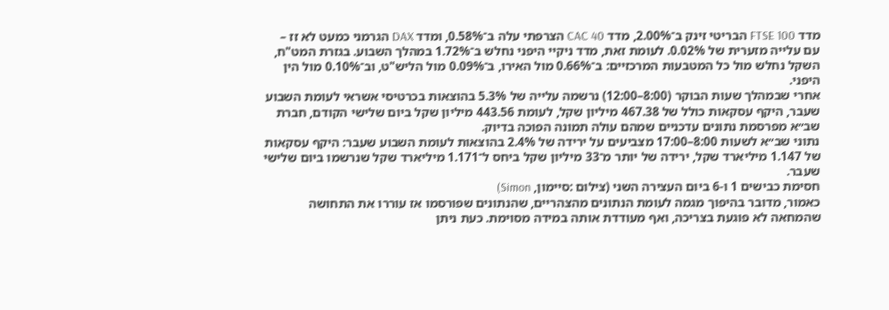מדד FTSE 100 הבריטי זינק ב־2.00%, מדד CAC 40 הצרפתי עלה ב־0.58%, ומדד DAX הגרמני כמעט לא זז – עם עלייה מזערית של 0.02%. לעומת זאת, מדד ניקיי היפני נחלש ב־1.72% במהלך השבוע. בגזרת המט"ח, השקל נחלש מול כל המטבעות המרכזיים: ב־0.66% מול האירו, ב־0.09% מול הליש"ט, וב־0.10% מול הין היפני.
אחרי שבמהלך שעות הבוקר (8:00–12:00) נרשמה עלייה של 5.3% בהוצאות בכרטיסי אשראי לעומת השבוע שעבר, היקף עסקאות כולל של 467.38 מיליון שקל, לעומת 443.56 מיליון שקל ביום שלישי הקודם, חברת שב״א מפרסמת נתונים עדכניים שמהם עולה תמונה הפוכה בדיוק.
נתוני שב״א לשעות 8:00–17:00 מצביעים על ירידה של 2.4% בהוצאות לעומת השבוע שעבר: היקף עסקאות של 1.147 מיליארד שקל, ירידה של יותר מ־33 מיליון שקל ביחס ל־1.171 מיליארד שקל שנרשמו ביום שלישי שעבר.
חסימת כבישים 1 ו-6 ביום העצירה השני (צילום :סיימון, Simon)
כאמור, מדובר בהיפוך מגמה לעומת הנתונים מהצהריים, שהנתונים שפורסמו אז עוררו את התחושה שהמחאה לא פוגעת בצריכה, ואף מעודדת אותה במידה מסוימת. כעת ניתן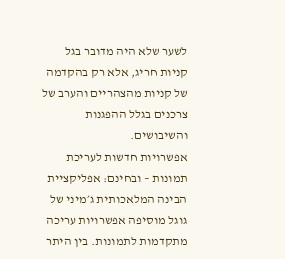לשער שלא היה מדובר בגל קניות חריג, אלא רק בהקדמה של קניות מהצהריים והערב של צרכנים בגלל ההפגנות והשיבושים.
אפשרויות חדשות לעריכת תמונות – ובחינם: אפליקציית הבינה המלאכותית ג׳מיני של גוגל מוסיפה אפשרויות עריכה מתקדמות לתמונות. בין היתר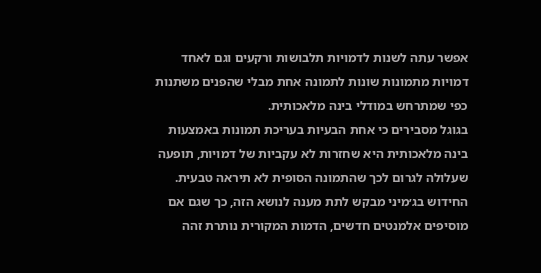אפשר עתה לשנות לדמויות תלבושות ורקעים וגם לאחד דמויות מתמונות שונות לתמונה אחת מבלי שהפנים משתנות כפי שמתרחש במודלי בינה מלאכותית.
בגוגל מסבירים כי אחת הבעיות בעריכת תמונות באמצעות בינה מלאכותית היא שחזרות לא עקביות של דמויות, תופעה שעלולה לגרום לכך שהתמונה הסופית לא תיראה טבעית. החידוש בג׳מיני מבקש לתת מענה לנושא הזה, כך שגם אם מוסיפים אלמנטים חדשים, הדמות המקורית נותרת זהה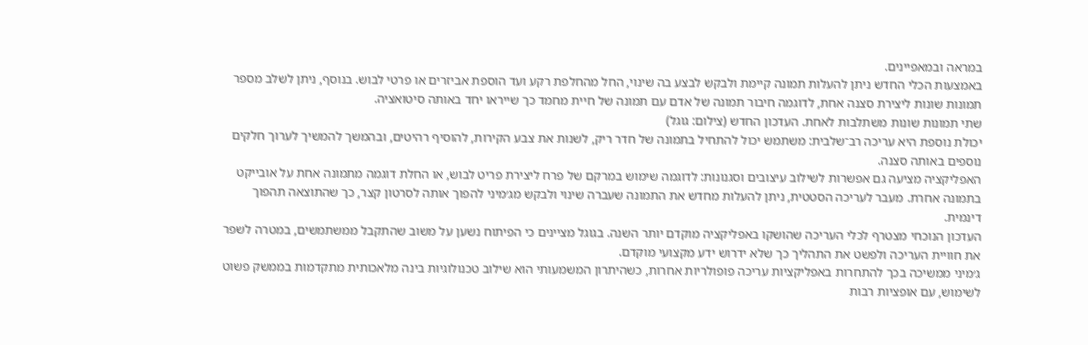במראה ובמאפיינים.
באמצעות הכלי החדש ניתן להעלות תמונה קיימת ולבקש לבצע בה שינוי, החל מהחלפת רקע ועד הוספת אביזרים או פרטי לבוש. בנוסף, ניתן לשלב מספר תמונות שונות ליצירת סצנה אחת, לדוגמה חיבור תמונה של אדם עם תמונה של חיית מחמד כך שייראו יחד באותה סיטואציה.
שתי תמונות שונות משתלבות לאחת. העדכון החדש (צילום: גוגל)
יכולת נוספת היא עריכה רב־שלבית: משתמש יכול להתחיל בתמונה של חדר ריק, לשנות את צבע הקירות, להוסיף רהיטים, ובהמשך להמשיך לערוך חלקים נוספים באותה סצנה.
האפליקציה מציעה גם אפשרות לשילוב עיצובים וסגנונות: לדוגמה שימוש במרקם של פרח ליצירת פריט לבוש, או החלת דוגמה מתמונה אחת על אובייקט בתמונה אחרת. מעבר לעריכה הסטטית, ניתן להעלות מחדש את התמונה שעברה שינוי ולבקש מג׳מיני להפוך אותה לסרטון קצר, כך שהתוצאה תהפוך דינמית.
העדכון הנוכחי מצטרף לכלי העריכה שהושקו באפליקציה מוקדם יותר השנה. בגוגל מציינים כי הפיתוח נשען על משוב שהתקבל ממשתמשים, במטרה לשפר את חוויית העריכה ולפשט את התהליך כך שלא ידרוש ידע מקצועי מוקדם.
ג׳מיני ממשיכה בכך להתחרות באפליקציות עריכה פופולריות אחרות, כשהיתרון המשמעותי הוא שילוב טכנולוגיות בינה מלאכותית מתקדמות בממשק פשוט לשימוש, עם אופציות רבות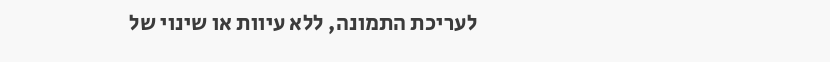לעריכת התמונה, ללא עיוות או שינוי של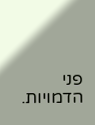פני הדמויות.